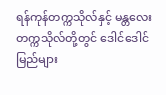ရန်ကုန်တက္ကသိုလ်နှင့် မန္တလေးတက္ကသိုလ်တို့တွင် ဒေါင်ဒေါင်မြည်များ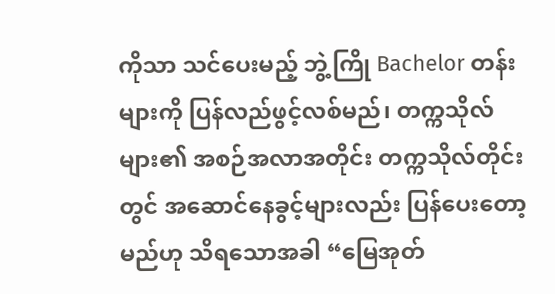ကိုသာ သင်ပေးမည့် ဘွဲ့ကြို Bachelor တန်းများကို ပြန်လည်ဖွင့်လစ်မည်၊ တက္ကသိုလ်များ၏ အစဉ်အလာအတိုင်း တက္ကသိုလ်တိုင်းတွင် အဆောင်နေခွင့်များလည်း ပြန်ပေးတော့မည်ဟု သိရသောအခါ “မြေအုတ်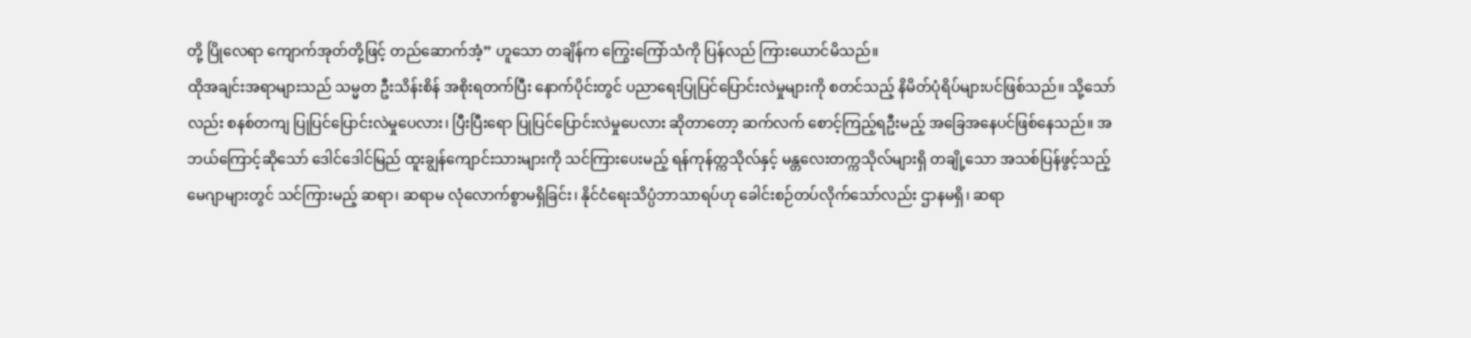တို့ ပြိုလေရာ ကျောက်အုတ်တို့ဖြင့် တည်ဆောက်အံ့” ဟူသော တချိန်က ကြွေးကြော်သံကို ပြန်လည် ကြားယောင်မိသည်။
ထိုအချင်းအရာများသည် သမ္မတ ဦးသိန်းစိန် အစိုးရတက်ပြီး နောက်ပိုင်းတွင် ပညာရေးပြုပြင်ပြောင်းလဲမှုများကို စတင်သည့် နိမိတ်ပုံရိပ်များပင်ဖြစ်သည်။ သို့သော်လည်း စနစ်တကျ ပြုပြင်ပြောင်းလဲမှုပေလား၊ ပြီးပြီးရော ပြုပြင်ပြောင်းလဲမှုပေလား ဆိုတာတော့ ဆက်လက် စောင့်ကြည့်ရဦးမည့် အခြေအနေပင်ဖြစ်နေသည်။ အဘယ်ကြောင့်ဆိုသော် ဒေါင်ဒေါင်မြည် ထူးချွန်ကျောင်းသားများကို သင်ကြားပေးမည့် ရန်ကုန်တ္ကသိုလ်နှင့် မန္တလေးတက္ကသိုလ်များရှိ တချို့သော အသစ်ပြန်ဖွင့်သည့် မေဂျာများတွင် သင်ကြားမည့် ဆရာ၊ ဆရာမ လုံလောက်စွာမရှိခြင်း၊ နိုင်ငံရေးသိပ္ပံဘာသာရပ်ဟု ခေါင်းစဉ်တပ်လိုက်သော်လည်း ဌာနမရှိ၊ ဆရာ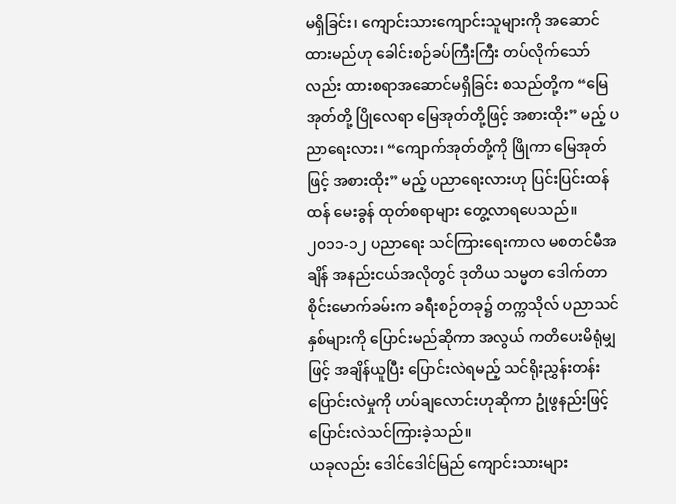မရှိခြင်း၊ ကျောင်းသားကျောင်းသူများကို အဆောင်ထားမည်ဟု ခေါင်းစဉ်ခပ်ကြီးကြီး တပ်လိုက်သော်လည်း ထားစရာအဆောင်မရှိခြင်း စသည်တို့က “မြေအုတ်တို့ ပြိုလေရာ မြေအုတ်တို့ဖြင့် အစားထိုး” မည့် ပညာရေးလား၊ “ကျောက်အုတ်တို့ကို ဖြိုကာ မြေအုတ်ဖြင့် အစားထိုး” မည့် ပညာရေးလားဟု ပြင်းပြင်းထန်ထန် မေးခွန် ထုတ်စရာများ တွေ့လာရပေသည်။
၂၀၁၁-၁၂ ပညာရေး သင်ကြားရေးကာလ မစတင်မီအချိန် အနည်းငယ်အလိုတွင် ဒုတိယ သမ္မတ ဒေါက်တာ စိုင်းမောက်ခမ်းက ခရီးစဉ်တခု၌ တက္ကသိုလ် ပညာသင်နှစ်များကို ပြောင်းမည်ဆိုကာ အလွယ် ကတိပေးမိရုံမျှဖြင့် အချိန်ယူပြီး ပြောင်းလဲရမည့် သင်ရိုးညွှန်းတန်း ပြောင်းလဲမှုကို ဟပ်ချလောင်းဟုဆိုကာ ဥုံဖွနည်းဖြင့် ပြောင်းလဲသင်ကြားခဲ့သည်။
ယခုလည်း ဒေါင်ဒေါင်မြည် ကျောင်းသားများ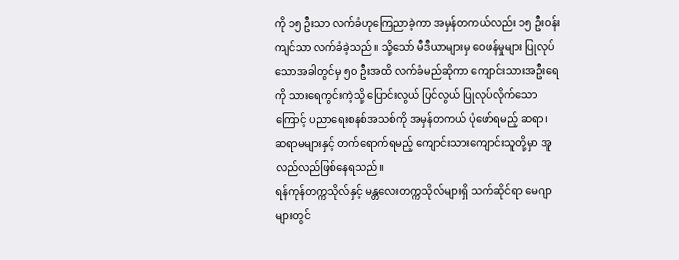ကို ၁၅ ဦးသာ လက်ခံဟုကြေညာခဲ့ကာ အမှန်တကယ်လည်း ၁၅ ဦးဝန်းကျင်သာ လက်ခံခဲ့သည်။ သို့သော် မီဒီယာများမှ ဝေဖန်မှုများ ပြုလုပ်သောအခါတွင်မှ ၅၀ ဦးအထိ လက်ခံမည်ဆိုကာ ကျောင်းသားအဦးရေကို သားရေကွင်းကဲ့သို့ ပြောင်းလွယ် ပြင်လွယ် ပြုလုပ်လိုက်သောကြောင့် ပညာရေးစနစ်အသစ်ကို အမှန်တကယ် ပုံဖော်ရမည့် ဆရာ၊ ဆရာမများနှင့် တက်ရောက်ရမည့် ကျောင်းသားကျောင်းသူတို့မှာ အူလည်လည်ဖြစ်နေရသည်။
ရန်ကုန်တက္ကသိုလ်နှင့် မန္တလေးတက္ကသိုလ်များရှိ သက်ဆိုင်ရာ မေဂျာများတွင်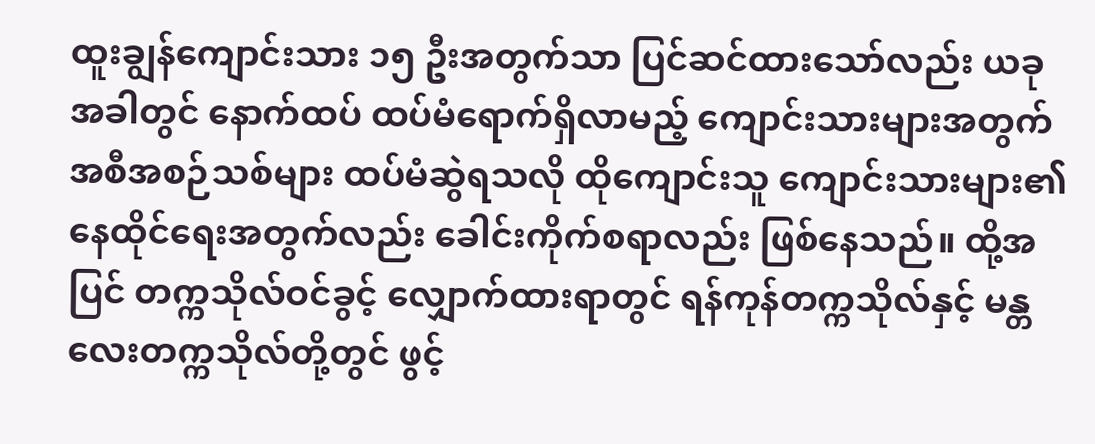ထူးချွန်ကျောင်းသား ၁၅ ဦးအတွက်သာ ပြင်ဆင်ထားသော်လည်း ယခုအခါတွင် နောက်ထပ် ထပ်မံရောက်ရှိလာမည့် ကျောင်းသားများအတွက် အစီအစဉ်သစ်များ ထပ်မံဆွဲရသလို ထိုကျောင်းသူ ကျောင်းသားများ၏ နေထိုင်ရေးအတွက်လည်း ခေါင်းကိုက်စရာလည်း ဖြစ်နေသည်။ ထို့အပြင် တက္ကသိုလ်ဝင်ခွင့် လျှောက်ထားရာတွင် ရန်ကုန်တက္ကသိုလ်နှင့် မန္တလေးတက္ကသိုလ်တို့တွင် ဖွင့်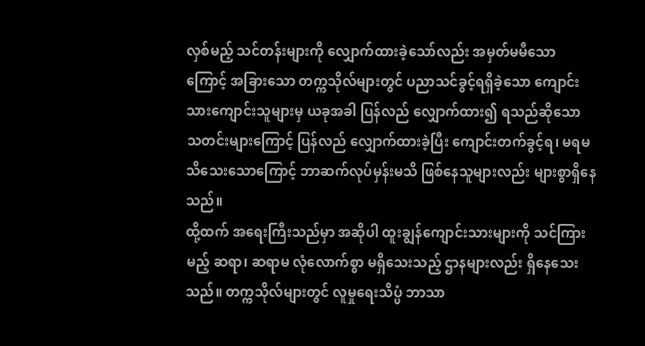လှစ်မည့် သင်တန်းများကို လျှောက်ထားခဲ့သော်လည်း အမှတ်မမီသောကြောင့် အခြားသော တက္ကသိုလ်များတွင် ပညာသင်ခွင့်ရရှိခဲ့သော ကျောင်းသားကျောင်းသူများမှ ယခုအခါ ပြန်လည် လျှောက်ထား၍ ရသည်ဆိုသော သတင်းများကြောင့် ပြန်လည် လျှောက်ထားခဲ့ပြီး ကျောင်းတက်ခွင့်ရ၊ မရမသိသေးသောကြောင့် ဘာဆက်လုပ်မှန်းမသိ ဖြစ်နေသူများလည်း များစွာရှိနေသည်။
ထို့ထက် အရေးကြီးသည်မှာ အဆိုပါ ထူးချွန်ကျောင်းသားများကို သင်ကြားမည့် ဆရာ၊ ဆရာမ လုံလောက်စွာ မရှိသေးသည့် ဌာနများလည်း ရှိနေသေးသည်။ တက္ကသိုလ်များတွင် လူမှုရေးသိပ္ပံ ဘာသာ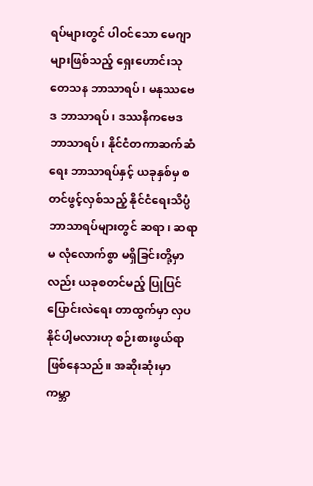ရပ်များတွင် ပါဝင်သော မေဂျာများဖြစ်သည့် ရှေးဟောင်းသုတေသန ဘာသာရပ်၊ မနုဿဗေဒ ဘာသာရပ်၊ ဒဿနိကဗေဒ ဘာသာရပ်၊ နိုင်ငံတကာဆက်ဆံရေး ဘာသာရပ်နှင့် ယခုနှစ်မှ စတင်ဖွင့်လှစ်သည့် နိုင်ငံရေးသိပ္ပံ ဘာသာရပ်များတွင် ဆရာ၊ ဆရာမ လုံလောက်စွာ မရှိခြင်းတို့မှာလည်း ယခုစတင်မည့် ပြုပြင်ပြောင်းလဲရေး တာထွက်မှာ လှပနိုင်ပါ့မလားဟု စဉ်းစားဖွယ်ရာဖြစ်နေသည်။ အဆိုးဆုံးမှာ ကမ္ဘာ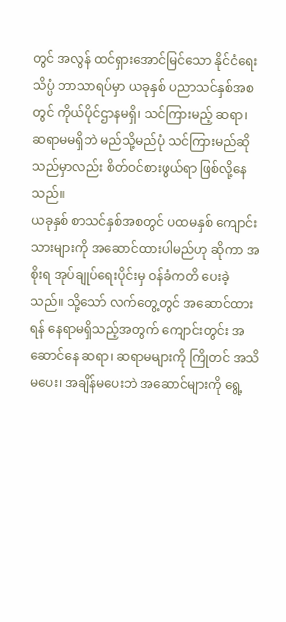တွင် အလွန် ထင်ရှားအောင်မြင်သော နိုင်ငံရေးသိပ္ပံ ဘာသာရပ်မှာ ယခုနှစ် ပညာသင်နှစ်အစတွင် ကိုယ်ပိုင်ဌာနမရှိ၊ သင်ကြားမည့် ဆရာ၊ ဆရာမမရှိဘဲ မည်သို့မည်ပုံ သင်ကြားမည်ဆိုသည်မှာလည်း စိတ်ဝင်စားဖွယ်ရာ ဖြစ်လို့နေသည်။
ယခုနှစ် စာသင်နှစ်အစတွင် ပထမနှစ် ကျောင်းသားများကို အဆောင်ထားပါမည်ဟု ဆိုကာ အစိုးရ အုပ်ချုပ်ရေးပိုင်းမှ ဝန်ခံကတိ ပေးခဲ့သည်။ သို့သော် လက်တွေ့တွင် အဆောင်ထားရန် နေရာမရှိသည့်အတွက် ကျောင်းတွင်း အဆောင်နေ ဆရာ၊ ဆရာမများကို ကြိုတင် အသိမပေး၊ အချိန်မပေးဘဲ အဆောင်များကို ရွေ့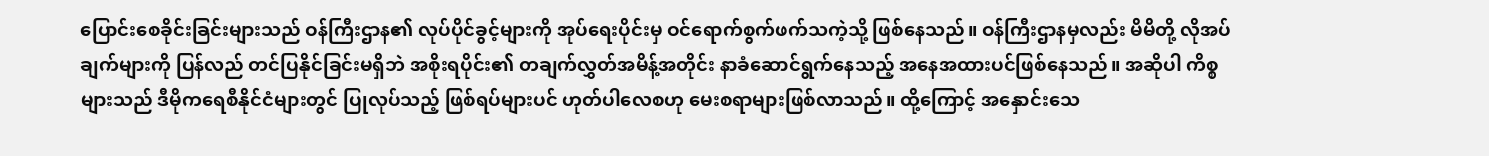ပြောင်းစေခိုင်းခြင်းများသည် ဝန်ကြီးဌာန၏ လုပ်ပိုင်ခွင့်များကို အုပ်ရေးပိုင်းမှ ဝင်ရောက်စွက်ဖက်သကဲ့သို့ ဖြစ်နေသည်။ ဝန်ကြီးဌာနမှလည်း မိမိတို့ လိုအပ်ချက်များကို ပြန်လည် တင်ပြနိုင်ခြင်းမရှိဘဲ အစိုးရပိုင်း၏ တချက်လွှတ်အမိန့်အတိုင်း နာခံဆောင်ရွက်နေသည့် အနေအထားပင်ဖြစ်နေသည်။ အဆိုပါ ကိစ္စများသည် ဒီမိုကရေစီနိုင်ငံများတွင် ပြုလုပ်သည့် ဖြစ်ရပ်များပင် ဟုတ်ပါလေစဟု မေးစရာများဖြစ်လာသည်။ ထို့ကြောင့် အနှောင်းသေ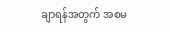ချာရန်အတွက် အစမ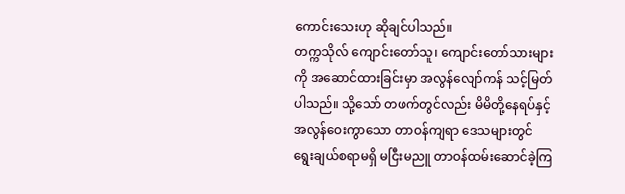ကောင်းသေးဟု ဆိုချင်ပါသည်။
တက္ကသိုလ် ကျောင်းတော်သူ၊ ကျောင်းတော်သားများကို အဆောင်ထားခြင်းမှာ အလွန်လျော်ကန် သင့်မြတ်ပါသည်။ သို့သော် တဖက်တွင်လည်း မိမိတို့နေရပ်နှင့် အလွန်ဝေးကွာသော တာဝန်ကျရာ ဒေသများတွင် ရွေးချယ်စရာမရှိ မငြီးမညူ တာဝန်ထမ်းဆောင်ခဲ့ကြ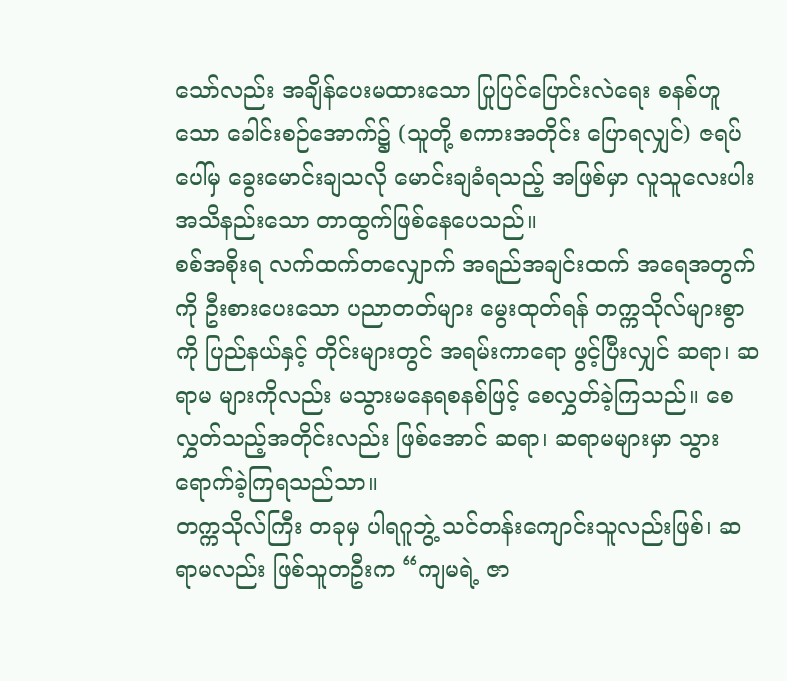သော်လည်း အချိန်ပေးမထားသော ပြုပြင်ပြောင်းလဲရေး စနစ်ဟူသော ခေါင်းစဉ်အောက်၌ (သူတို့ စကားအတိုင်း ပြောရလျှင်) ဇရပ်ပေါ်မှ ခွေးမောင်းချသလို မောင်းချခံရသည့် အဖြစ်မှာ လူသူလေးပါး အသိနည်းသော တာထွက်ဖြစ်နေပေသည်။
စစ်အစိုးရ လက်ထက်တလျှောက် အရည်အချင်းထက် အရေအတွက်ကို ဦးစားပေးသော ပညာတတ်များ မွေးထုတ်ရန် တက္ကသိုလ်များစွာကို ပြည်နယ်နှင့် တိုင်းများတွင် အရမ်းကာရော ဖွင့်ပြီးလျှင် ဆရာ၊ ဆရာမ များကိုလည်း မသွားမနေရစနစ်ဖြင့် စေလွှတ်ခဲ့ကြသည်။ စေလွှတ်သည့်အတိုင်းလည်း ဖြစ်အောင် ဆရာ၊ ဆရာမများမှာ သွားရောက်ခဲ့ကြရသည်သာ။
တက္ကသိုလ်ကြီး တခုမှ ပါရဂူဘွဲ့ သင်တန်းကျောင်းသူလည်းဖြစ်၊ ဆရာမလည်း ဖြစ်သူတဦးက “ကျမရဲ့ ဇာ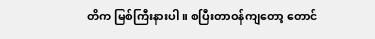တိက မြစ်ကြီးနားပါ။ စပြီးတာဝန်ကျတော့ တောင်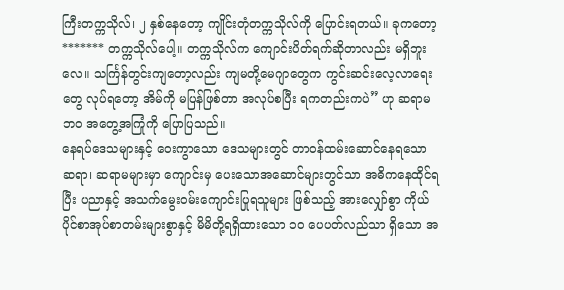ကြီးတက္ကသိုလ်၊ ၂ နှစ်နေတော့ ကျိုင်းတုံတက္ကသိုလ်ကို ပြောင်းရတယ်။ ခုကတော့ ******* တက္ကသိုလ်ပေါ့။ တက္ကသိုလ်က ကျောင်းပိတ်ရက်ဆိုတာလည်း မရှိဘူးလေ။ သင်္ကြန်တွင်းကျတော့လည်း ကျမတို့မေဂျာတွေက ကွင်းဆင်းလေ့လာရေးတွေ လုပ်ရတော့ အိမ်ကို မပြန်ဖြစ်တာ အလုပ်စပြီး ရကတည်းကပဲ” ဟု ဆရာမဘ၀ အတွေ့အကြုံကို ပြောပြသည်။
နေရပ်ဒေသများနှင့် ဝေးကွာသော ဒေသများတွင် တာဝန်ထမ်းဆောင်နေရသော ဆရာ၊ ဆရာမများမှာ ကျောင်းမှ ပေးသောအဆောင်များတွင်သာ အဓိကနေထိုင်ရပြီး ပညာနှင့် အသက်မွေးဝမ်းကျောင်းပြုရသူများ ဖြစ်သည့် အားလျှော်စွာ ကိုယ်ပိုင်စာအုပ်စာတမ်းများစွာနှင့် မိမိတို့ရရှိထားသော ၁၀ ပေပတ်လည်သာ ရှိသော အ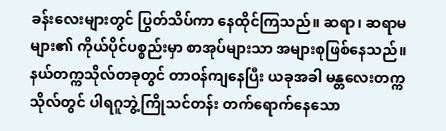ခန်းလေးများတွင် ပြွတ်သိပ်ကာ နေထိုင်ကြသည်။ ဆရာ၊ ဆရာမများ၏ ကိုယ်ပိုင်ပစ္စည်းမှာ စာအုပ်များသာ အများစုဖြစ်နေသည်။
နယ်တက္ကသိုလ်တခုတွင် တာဝန်ကျနေပြီး ယခုအခါ မန္တလေးတက္ကသိုလ်တွင် ပါရဂူဘွဲ့ကြိုသင်တန်း တက်ရောက်နေသော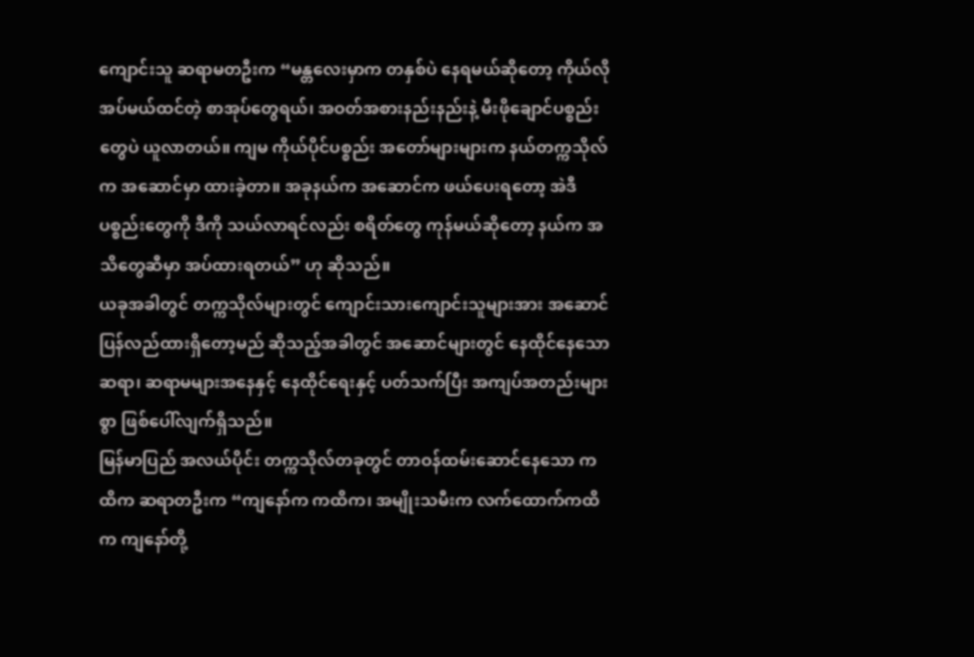ကျောင်းသူ ဆရာမတဦးက “မန္တလေးမှာက တနှစ်ပဲ နေရမယ်ဆိုတော့ ကိုယ်လိုအပ်မယ်ထင်တဲ့ စာအုပ်တွေရယ်၊ အဝတ်အစားနည်းနည်းနဲ့ မီးဖိုချောင်ပစ္စည်းတွေပဲ ယူလာတယ်။ ကျမ ကိုယ်ပိုင်ပစ္စည်း အတော်များများက နယ်တက္ကသိုလ်က အဆောင်မှာ ထားခဲ့တာ။ အခုနယ်က အဆောင်က ဖယ်ပေးရတော့ အဲဒီပစ္စည်းတွေကို ဒီကို သယ်လာရင်လည်း စရိတ်တွေ ကုန်မယ်ဆိုတော့ နယ်က အသိတွေဆီမှာ အပ်ထားရတယ်” ဟု ဆိုသည်။
ယခုအခါတွင် တက္ကသိုလ်များတွင် ကျောင်းသားကျောင်းသူများအား အဆောင်ပြန်လည်ထားရှိတော့မည် ဆိုသည့်အခါတွင် အဆောင်များတွင် နေထိုင်နေသော ဆရာ၊ ဆရာမများအနေနှင့် နေထိုင်ရေးနှင့် ပတ်သက်ပြီး အကျပ်အတည်းများစွာ ဖြစ်ပေါ်လျက်ရှိသည်။
မြန်မာပြည် အလယ်ပိုင်း တက္ကသိုလ်တခုတွင် တာဝန်ထမ်းဆောင်နေသော ကထိက ဆရာတဦးက “ကျနော်က ကထိက၊ အမျိုးသမီးက လက်ထောက်ကထိက ကျနော်တို့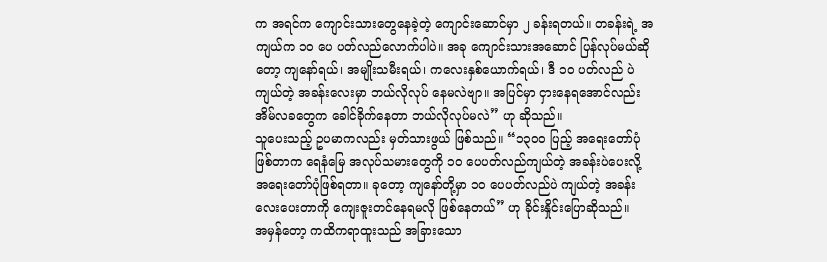က အရင်က ကျောင်းသားတွေနေခဲ့တဲ့ ကျောင်းဆောင်မှာ ၂ ခန်းရတယ်။ တခန်းရဲ့ အကျယ်က ၁၀ ပေ ပတ်လည်လောက်ပါပဲ။ အခု ကျောင်းသားအဆောင် ပြန်လုပ်မယ်ဆိုတော့ ကျနော်ရယ်၊ အမျိုးသမီးရယ်၊ ကလေးနှစ်ယောက်ရယ်၊ ဒီ ၁၀ ပတ်လည် ပဲကျယ်တဲ့ အခန်းလေးမှာ ဘယ်လိုလုပ် နေမလဲဗျာ။ အပြင်မှာ ငှားနေရအောင်လည်း အိမ်လခတွေက ခေါင်ခိုက်နေတာ ဘယ်လိုလုပ်မလဲ” ဟု ဆိုသည်။
သူပေးသည့် ဥပမာကလည်း မှတ်သားဖွယ် ဖြစ်သည်။ “၁၃၀၀ ပြည့် အရေးတော်ပုံဖြစ်တာက ရေနံမြေ အလုပ်သမားတွေကို ၁၀ ပေပတ်လည်ကျယ်တဲ့ အခန်းပဲပေးလို့ အရေးတော်ပုံဖြစ်ရတာ။ ခုတော့ ကျနော်တို့မှာ ၁၀ ပေပတ်လည်ပဲ ကျယ်တဲ့ အခန်းလေးပေးတာကို ကျေးဇူးတင်နေရမလို ဖြစ်နေတယ်” ဟု ခိုင်းနှိုင်းပြောဆိုသည်။
အမှန်တော့ ကထိကရာထူးသည် အခြားသော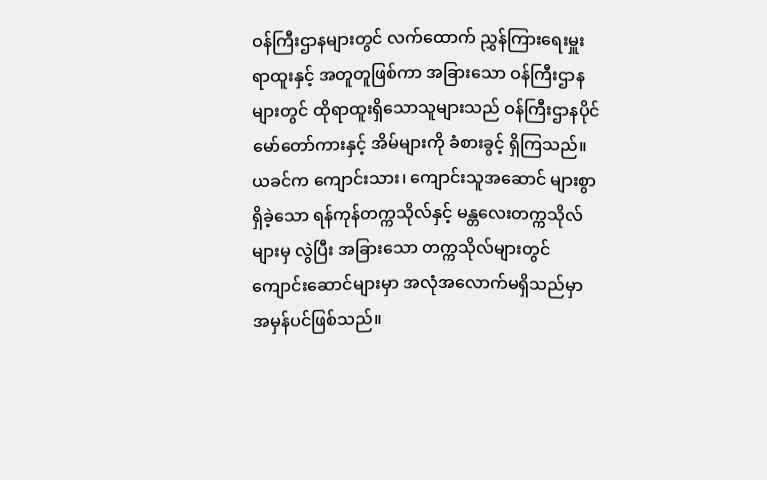ဝန်ကြီးဌာနများတွင် လက်ထောက် ညွှန်ကြားရေးမှူးရာထူးနှင့် အတူတူဖြစ်ကာ အခြားသော ဝန်ကြီးဌာနများတွင် ထိုရာထူးရှိသောသူများသည် ဝန်ကြီးဌာနပိုင် မော်တော်ကားနှင့် အိမ်များကို ခံစားခွင့် ရှိကြသည်။
ယခင်က ကျောင်းသား၊ ကျောင်းသူအဆောင် များစွာရှိခဲ့သော ရန်ကုန်တက္ကသိုလ်နှင့် မန္တလေးတက္ကသိုလ်များမှ လွဲပြီး အခြားသော တက္ကသိုလ်များတွင် ကျောင်းဆောင်များမှာ အလုံအလောက်မရှိသည်မှာ အမှန်ပင်ဖြစ်သည်။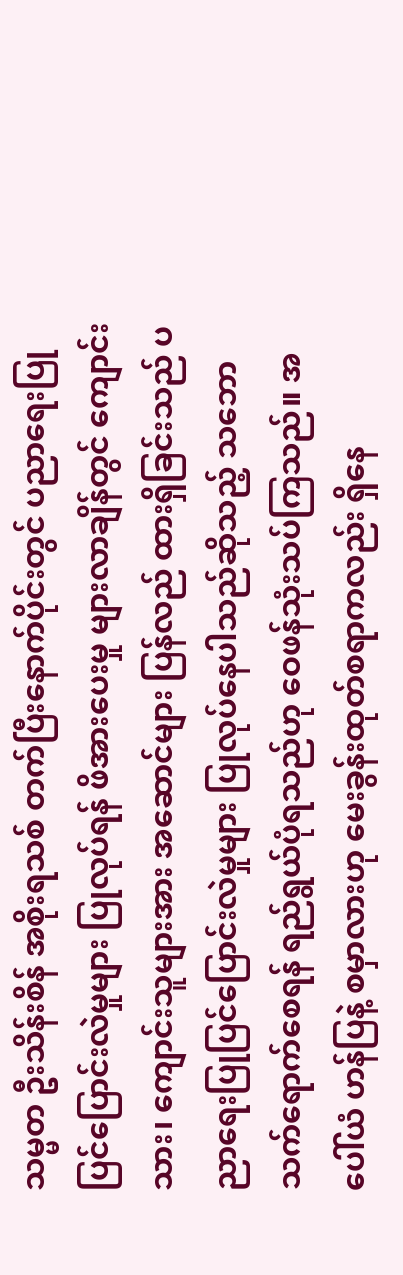သမ္မတ ဦးသိန်းစိန် အစိုးရသစ် တက်ပြီးနောက်ပိုင်းတွင် ပညာရေးပြုပြင်ပြောင်းလဲမှုများ ပြုလုပ်ရန် ဖိအားပေးမှု များလာချိန်တွင် ကျောင်းသား၊ ကျောင်းသူများအား အဆောင်များ ပြန်လည် ထားရှိခြင်းသည် ပညာရေးပြုပြင်ပြောင်းလဲမှုများ ပြုလုပ်နေပါသည်ဆိုသည့် သဘောသက်ရောက်စေရန် ရည်ရွယ်ပုံရသည်ဟု ဝေဖန်သုံးသပ်ကြသည်။ အပေါ်ယံ ဟန်ပြနဲ့ စမှာလားဟု မေးခွန်းထုတ်စရာကလည်း ရှိနေ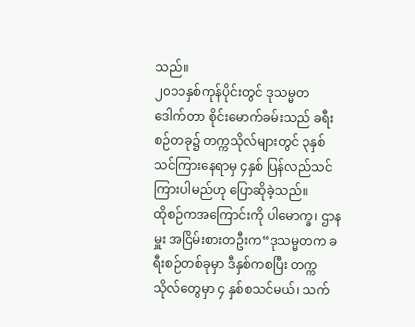သည်။
၂၀၁၁နှစ်ကုန်ပိုင်းတွင် ဒုသမ္မတ ဒေါက်တာ စိုင်းမောက်ခမ်းသည် ခရီးစဉ်တခု၌ တက္ကသိုလ်များတွင် ၃နှစ် သင်ကြားနေရာမှ ၄နှစ် ပြန်လည်သင်ကြားပါမည်ဟု ပြောဆိုခဲ့သည်။
ထိုစဉ်ကအကြောင်းကို ပါမောက္ခ၊ ဌာနမှူး အငြိမ်းစားတဦးက“ဒုသမ္မတက ခရီးစဉ်တစ်ခုမှာ ဒီနှစ်ကစပြီး တက္ကသိုလ်တွေမှာ ၄ နှစ်စသင်မယ်၊ သက်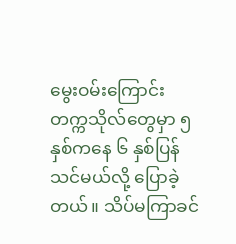မွေးဝမ်းကြောင်း တက္ကသိုလ်တွေမှာ ၅ နှစ်ကနေ ၆ နှစ်ပြန်သင်မယ်လို့ ပြောခဲ့တယ်။ သိပ်မကြာခင်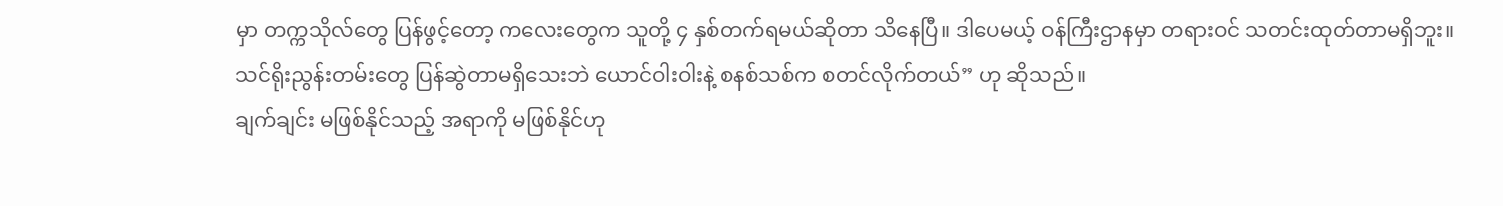မှာ တက္ကသိုလ်တွေ ပြန်ဖွင့်တော့ ကလေးတွေက သူတို့ ၄ နှစ်တက်ရမယ်ဆိုတာ သိနေပြီ။ ဒါပေမယ့် ဝန်ကြီးဌာနမှာ တရားဝင် သတင်းထုတ်တာမရှိဘူး။ သင်ရိုးညွန်းတမ်းတွေ ပြန်ဆွဲတာမရှိသေးဘဲ ယောင်ဝါးဝါးနဲ့ စနစ်သစ်က စတင်လိုက်တယ်” ဟု ဆိုသည်။
ချက်ချင်း မဖြစ်နိုင်သည့် အရာကို မဖြစ်နိုင်ဟု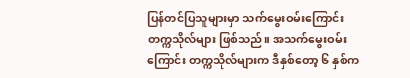ပြန်တင်ပြသူများမှာ သက်မွေးဝမ်းကြောင်း တက္ကသိုလ်များ ဖြစ်သည်။ အသက်မွေးဝမ်းကြောင်း တက္ကသိုလ်များက ဒီနှစ်တော့ ၆ နှစ်က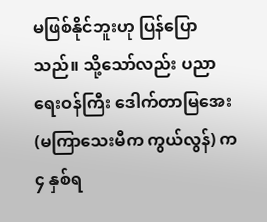မဖြစ်နိုင်ဘူးဟု ပြန်ပြောသည်။ သို့သော်လည်း ပညာရေးဝန်ကြီး ဒေါက်တာမြအေး (မကြာသေးမီက ကွယ်လွန်) က ၄ နှစ်ရ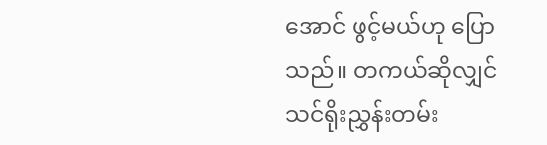အောင် ဖွင့်မယ်ဟု ပြောသည်။ တကယ်ဆိုလျှင် သင်ရိုးညွှန်းတမ်း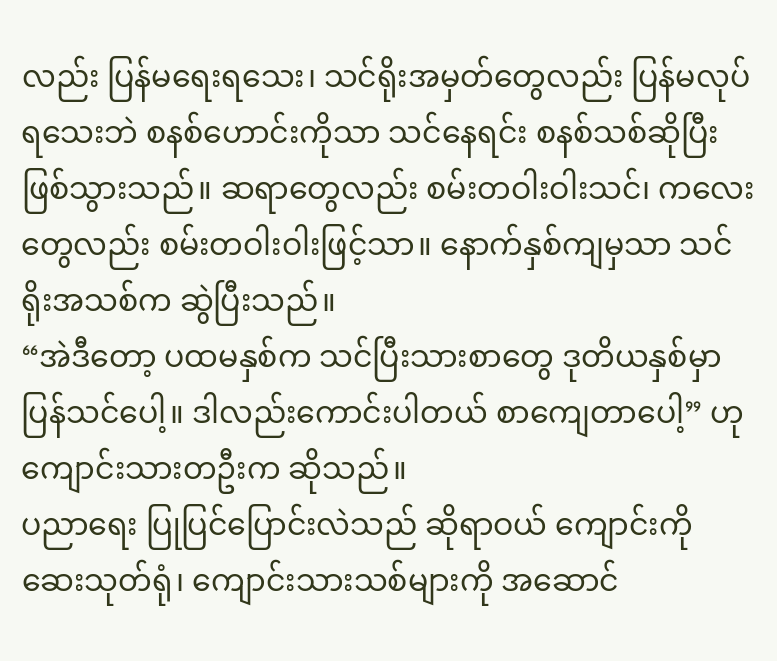လည်း ပြန်မရေးရသေး၊ သင်ရိုးအမှတ်တွေလည်း ပြန်မလုပ်ရသေးဘဲ စနစ်ဟောင်းကိုသာ သင်နေရင်း စနစ်သစ်ဆိုပြီး ဖြစ်သွားသည်။ ဆရာတွေလည်း စမ်းတဝါးဝါးသင်၊ ကလေးတွေလည်း စမ်းတဝါးဝါးဖြင့်သာ။ နောက်နှစ်ကျမှသာ သင်ရိုးအသစ်က ဆွဲပြီးသည်။
“အဲဒီတော့ ပထမနှစ်က သင်ပြီးသားစာတွေ ဒုတိယနှစ်မှာ ပြန်သင်ပေါ့။ ဒါလည်းကောင်းပါတယ် စာကျေတာပေါ့” ဟု ကျောင်းသားတဦးက ဆိုသည်။
ပညာရေး ပြုပြင်ပြောင်းလဲသည် ဆိုရာဝယ် ကျောင်းကို ဆေးသုတ်ရုံ၊ ကျောင်းသားသစ်များကို အဆောင်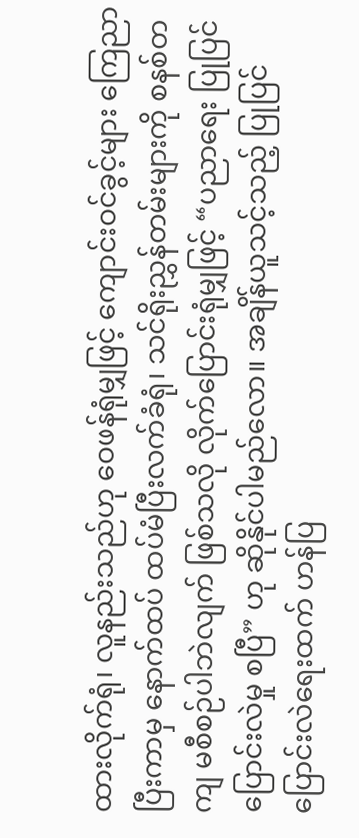ထားလိုက်ရုံ၊ လူနည်းသည်ဟု ဝေဖန်ရုံမျှဖြင့် ကျောင်းဝင်ခွင့်များ ကြေညာပြီးကာမှ နောက်ထပ် ထပ်မံပြီးလက်ခံရုံ၊ သင်ရိုးညွှန်တမ်းများကို စနစ်တကျ မစီစဉ်ပါဘဲလျက် ဖြစ်သလို လိုက်ပြောင်းရုံမျှဖြင့် “ပညာရေး ပြုပြင် ပြောင်းလဲမှု စပြီ” ဟု ဆိုနိုင်ပါမည်လော။ အချိန်ယူသင့်သည့် ပြုပြင်ပြောင်းလဲရေးထက် ဟန်ပြ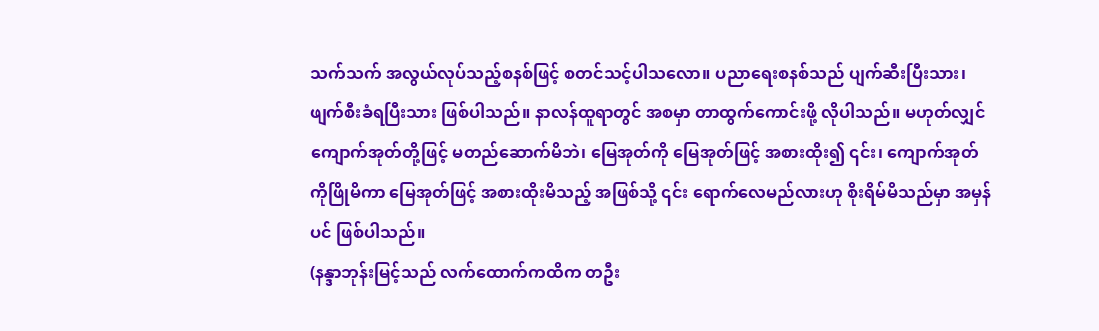သက်သက် အလွယ်လုပ်သည့်စနစ်ဖြင့် စတင်သင့်ပါသလော။ ပညာရေးစနစ်သည် ပျက်ဆီးပြီးသား၊ ဖျက်စီးခံရပြီးသား ဖြစ်ပါသည်။ နာလန်ထူရာတွင် အစမှာ တာထွက်ကောင်းဖို့ လိုပါသည်။ မဟုတ်လျှင် ကျောက်အုတ်တို့ဖြင့် မတည်ဆောက်မိဘဲ၊ မြေအုတ်ကို မြေအုတ်ဖြင့် အစားထိုး၍ ၎င်း၊ ကျောက်အုတ်ကိုဖြိုမိကာ မြေအုတ်ဖြင့် အစားထိုးမိသည့် အဖြစ်သို့ ၎င်း ရောက်လေမည်လားဟု စိုးရိမ်မိသည်မှာ အမှန်ပင် ဖြစ်ပါသည်။
(နန္ဒာဘုန်းမြင့်သည် လက်ထောက်ကထိက တဦး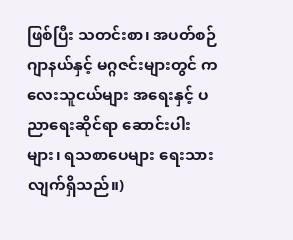ဖြစ်ပြီး သတင်းစာ၊ အပတ်စဉ်ဂျာနယ်နှင့် မဂ္ဂဇင်းများတွင် ကလေးသူငယ်များ အရေးနှင့် ပညာရေးဆိုင်ရာ ဆောင်းပါးများ၊ ရသစာပေများ ရေးသားလျက်ရှိသည်။)